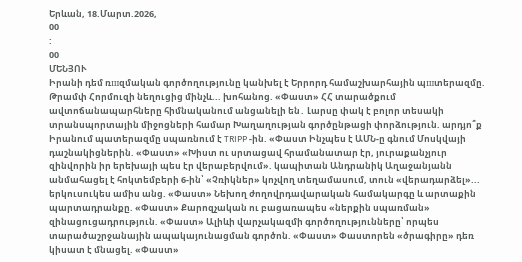Երևան, 18.Մարտ.2026,
00
:
00
ՄԵՆՅՈՒ
Իրանի դեմ ռшզմական գործողությունը կանխել է Երրորդ համաշխարհային պшտերազմը. Թրամփ Հորմուզի նեղուցից մինչև... խոհանոց. «Փաստ» ՀՀ տարածքում ավտոճանապարհները հիմնականում անցանելի են․ Լարսը փակ է բոլոր տեսակի տրանսպորտային միջոցների համար Խաղաղության գործընթացի փորձություն. արդյո՞ք Իրանում պատերազմը սպառնում է TRIPP -ին. «Փաստ Ինչպես է ԱՄՆ-ը գնում Մոսկվայի դաշնակիցներին. «Փաստ» «Խիստ ու սրտացավ հրամանատար էր, յուրաքանչյուր զինվորին իր երեխայի պես էր վերաբերվում». կապիտան Անդրանիկ Աղաջանյանն անմահացել է հոկտեմբերի 6-ին՝ «Չռիկներ» կոչվող տեղամասում, տուն «վերադարձել»... երկուսուկես ամիս անց. «Փաստ» Նեխող ժողովրդավարական համակարգը և արտաքին պարտադրանքը. «Փաստ» Քարոզչական ու բացառապես «ներքին սպառման» զինացուցադրություն. «Փաստ» Ալիևի վարչակազմի գործողությունները՝ որպես տարածաշրջանային ապակայունացման գործոն. «Փաստ» Փաստորեն «ծրագիրը» դեռ կիսատ է մնացել. «Փաստ»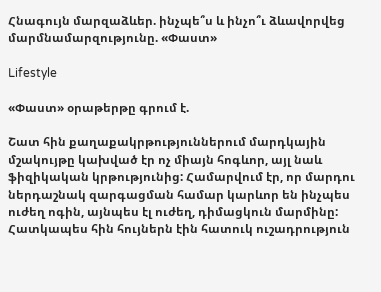Հնագույն մարզաձևեր. ինչպե՞ս և ինչո՞ւ ձևավորվեց մարմնամարզությունը. «Փաստ»

Lifestyle

«Փաստ» օրաթերթը գրում է.

Շատ հին քաղաքակրթություններում մարդկային մշակույթը կախված էր ոչ միայն հոգևոր, այլ նաև ֆիզիկական կրթությունից: Համարվում էր, որ մարդու ներդաշնակ զարգացման համար կարևոր են ինչպես ուժեղ ոգին, այնպես էլ ուժեղ, դիմացկուն մարմինը: Հատկապես հին հույներն էին հատուկ ուշադրություն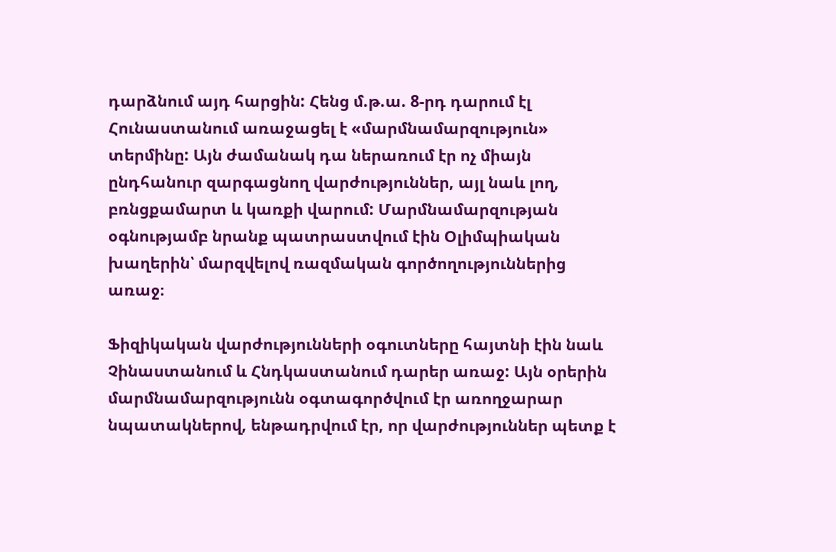դարձնում այդ հարցին: Հենց մ.թ.ա. 8-րդ դարում էլ Հունաստանում առաջացել է «մարմնամարզություն» տերմինը: Այն ժամանակ դա ներառում էր ոչ միայն ընդհանուր զարգացնող վարժություններ, այլ նաև լող, բռնցքամարտ և կառքի վարում: Մարմնամարզության օգնությամբ նրանք պատրաստվում էին Օլիմպիական խաղերին՝ մարզվելով ռազմական գործողություններից առաջ։

Ֆիզիկական վարժությունների օգուտները հայտնի էին նաև Չինաստանում և Հնդկաստանում դարեր առաջ: Այն օրերին մարմնամարզությունն օգտագործվում էր առողջարար նպատակներով, ենթադրվում էր, որ վարժություններ պետք է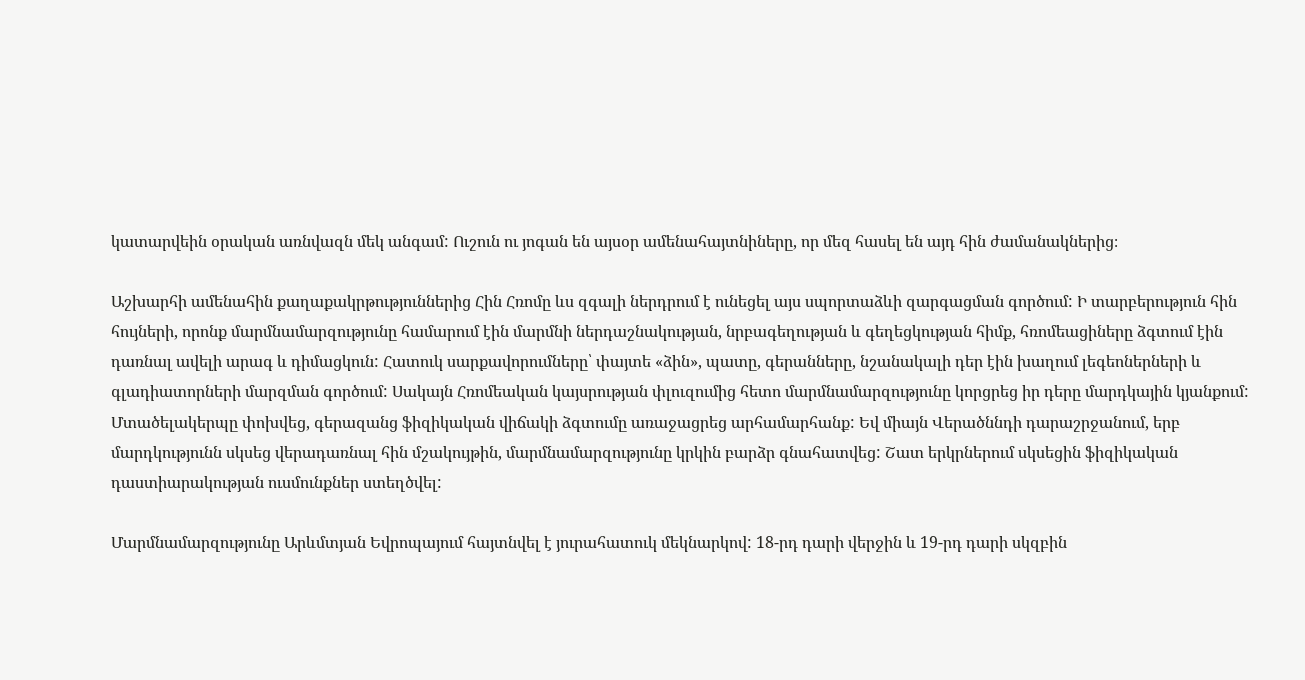կատարվեին օրական առնվազն մեկ անգամ: Ուշուն ու յոգան են այսօր ամենահայտնիները, որ մեզ հասել են այդ հին ժամանակներից։

Աշխարհի ամենահին քաղաքակրթություններից Հին Հռոմը ևս զգալի ներդրում է ունեցել այս սպորտաձևի զարգացման գործում: Ի տարբերություն հին հույների, որոնք մարմնամարզությունը համարում էին մարմնի ներդաշնակության, նրբագեղության և գեղեցկության հիմք, հռոմեացիները ձգտում էին դառնալ ավելի արագ և դիմացկուն: Հատուկ սարքավորումները՝ փայտե «ձին», պատը, գերանները, նշանակալի դեր էին խաղում լեգեոներների և գլադիատորների մարզման գործում: Սակայն Հռոմեական կայսրության փլուզումից հետո մարմնամարզությունը կորցրեց իր դերը մարդկային կյանքում: Մտածելակերպը փոխվեց, գերազանց ֆիզիկական վիճակի ձգտումը առաջացրեց արհամարհանք: Եվ միայն Վերածննդի դարաշրջանում, երբ մարդկությունն սկսեց վերադառնալ հին մշակույթին, մարմնամարզությունը կրկին բարձր գնահատվեց: Շատ երկրներում սկսեցին ֆիզիկական դաստիարակության ուսմունքներ ստեղծվել:

Մարմնամարզությունը Արևմտյան Եվրոպայում հայտնվել է յուրահատուկ մեկնարկով: 18-րդ դարի վերջին և 19-րդ դարի սկզբին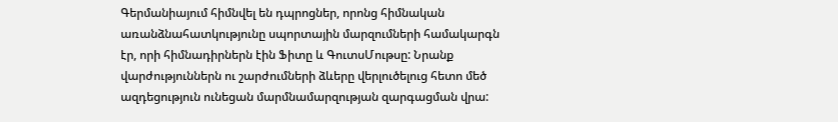Գերմանիայում հիմնվել են դպրոցներ, որոնց հիմնական առանձնահատկությունը սպորտային մարզումների համակարգն էր, որի հիմնադիրներն էին Ֆիտը և ԳուտսՄութսը: Նրանք վարժություններն ու շարժումների ձևերը վերլուծելուց հետո մեծ ազդեցություն ունեցան մարմնամարզության զարգացման վրա: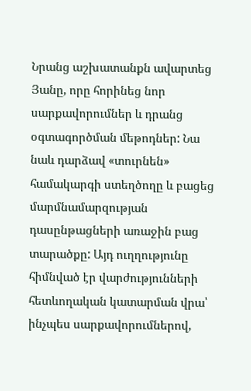Նրանց աշխատանքն ավարտեց Յանը, որը հորինեց նոր սարքավորումներ և դրանց օգտագործման մեթոդներ: Նա նաև դարձավ «տուրնեն» համակարգի ստեղծողը և բացեց մարմնամարզության դասընթացների առաջին բաց տարածքը: Այդ ուղղությունը հիմնված էր վարժությունների հետևողական կատարման վրա՝ ինչպես սարքավորումներով,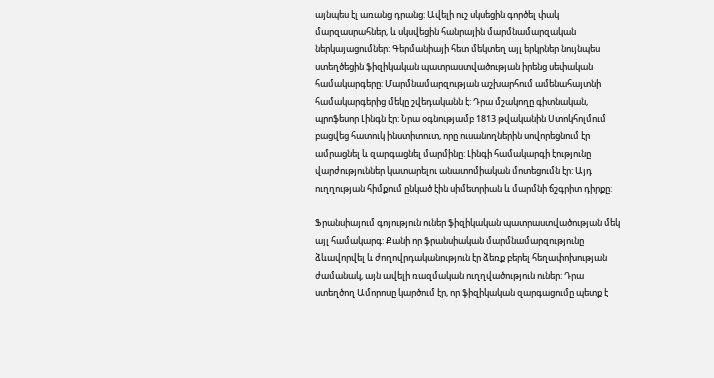այնպես էլ առանց դրանց: Ավելի ուշ սկսեցին գործել փակ մարզասրահներ, և սկսվեցին հանրային մարմնամարզական ներկայացումներ: Գերմանիայի հետ մեկտեղ այլ երկրներ նույնպես ստեղծեցին ֆիզիկական պատրաստվածության իրենց սեփական համակարգերը: Մարմնամարզության աշխարհում ամենահայտնի համակարգերից մեկը շվեդականն է: Դրա մշակողը գիտնական, պրոֆեսոր Լինգն էր: Նրա օգնությամբ 1813 թվականին Ստոկհոլմում բացվեց հատուկ ինստիտուտ, որը ուսանողներին սովորեցնում էր ամրացնել և զարգացնել մարմինը: Լինգի համակարգի էությունը վարժություններ կատարելու անատոմիական մոտեցումն էր: Այդ ուղղության հիմքում ընկած էին սիմետրիան և մարմնի ճշգրիտ դիրքը:

Ֆրանսիայում գոյություն ուներ ֆիզիկական պատրաստվածության մեկ այլ համակարգ: Քանի որ ֆրանսիական մարմնամարզությունը ձևավորվել և ժողովրդականություն էր ձեռք բերել հեղափոխության ժամանակ, այն ավելի ռազմական ուղղվածություն ուներ: Դրա ստեղծող Ամորոսը կարծում էր, որ ֆիզիկական զարգացումը պետք է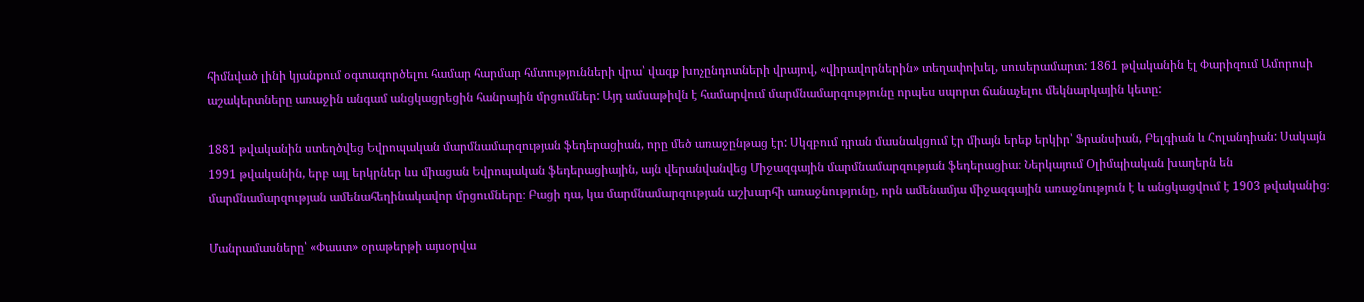հիմնված լինի կյանքում օգտագործելու համար հարմար հմտությունների վրա՝ վազք խոչընդոտների վրայով, «վիրավորներին» տեղափոխել, սուսերամարտ: 1861 թվականին էլ Փարիզում Ամորոսի աշակերտները առաջին անգամ անցկացրեցին հանրային մրցումներ: Այդ ամսաթիվն է համարվում մարմնամարզությունը որպես սպորտ ճանաչելու մեկնարկային կետը:

1881 թվականին ստեղծվեց Եվրոպական մարմնամարզության ֆեդերացիան, որը մեծ առաջընթաց էր: Սկզբում դրան մասնակցում էր միայն երեք երկիր՝ Ֆրանսիան, Բելգիան և Հոլանդիան: Սակայն 1991 թվականին, երբ այլ երկրներ ևս միացան Եվրոպական ֆեդերացիային, այն վերանվանվեց Միջազգային մարմնամարզության ֆեդերացիա։ Ներկայում Օլիմպիական խաղերն են մարմնամարզության ամենահեղինակավոր մրցումները։ Բացի դա, կա մարմնամարզության աշխարհի առաջնությունը, որն ամենամյա միջազգային առաջնություն է և անցկացվում է 1903 թվականից։

Մանրամասները՝ «Փաստ» օրաթերթի այսօրվա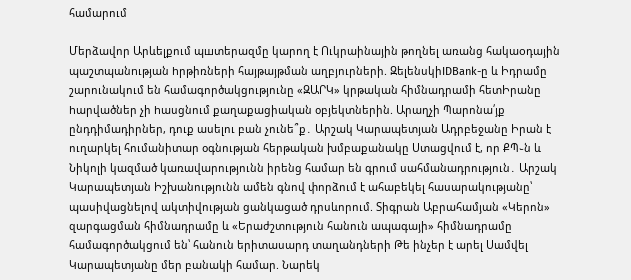համարում

Մերձավոր Արևելքում պшտերազմը կարող է Ուկրաինային թողնել առանց հակաoդային պաշտպանnւթյան hրթիռների հայթայթման աղբյուրների. ԶելենսկիIDBank-ը և Իդրամը շարունակում են համագործակցությունը «ԶԱՐԿ» կրթական հիմնադրամի հետԻրանը hարվածներ չի hասցնում քաղաքացիական օբյեկտներին. Արաղչի Պարոնա՛յք ընդդիմադիրներ, դուք ասելու բան չունե՞ք․ Արշակ Կարապետյան Ադրբեջանը Իրան է ուղարկել հումանիտար օգնության հերթական խմբաքանակը Ստացվում է, որ ՔՊ֊ն և Նիկոլի կազմած կառավարությունն իրենց համար են գրում սահմանադրություն․ Արշակ Կարապետյան Իշխանությունն ամեն գնով փորձում է ահաբեկել հասարակությանը՝ պասիվացնելով ակտիվության ցանկացած դրսևորում. Տիգրան Աբրահամյան «Կերոն» զարգացման հիմնադրամը և «Երաժշտություն հանուն ապագայի» հիմնադրամը համագործակցում են՝ հանուն երիտասարդ տաղանդների Թե ինչեր է արել Սամվել Կարապետյանը մեր բանակի համար. Նարեկ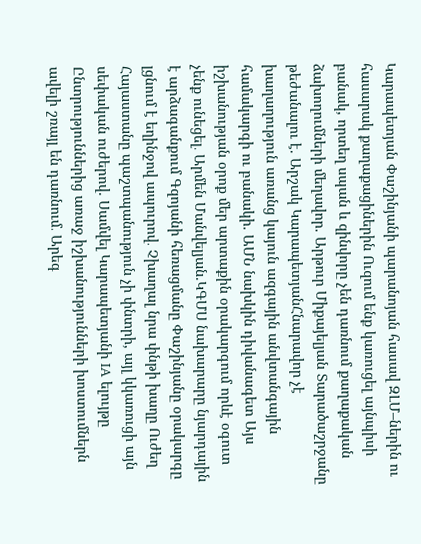Կարապետյան Փաշինյանի պարանոյան հասավ ԶԼՄ–ներին ու հասարակ քաղաքացիներին Ուզում ենք կառուցել այնպիսի բանակ, որտեղ սպան և զինվորը չեն դառնում քաղաքական ձախողումների մեղավոր. Արթուր Միքայելյան Տարածաշրջանը թեժանալու է. Արշակ ԿարապետյանՀնարավոր չէ խաղաղություն առանց կայուն ազգային անվտանգային համակարգի ու բանակի. ԱՄՆ նախկին դիվանագետ Այս իշխանության օրոք մեր արտաքին օրակարգում որևէ օգուտ չենք ունեցել․ Արմեն Մանվելյան.ԿԳՄՍ նախարարը նյարդային է արձագանքում Գզոյանի հեռացմանը Փաշինյանը օրակարգը լցնում է եղինջով ապուրով․ Չխաղալ նրա փնթի խաղը Ուժեղ Հայաստանը պաշտպանություն չի փնտրի, այլ կկառուցի այն սեփական ուժերով. Սամվել Կարապետյանի IA ելույթը Ընտրություններից առաջ իշխանությունների խոստումներն ավելի շռայլ են դառնում․ Արեգ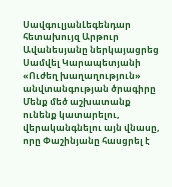ՍավգուլյանԼեգենդար հետախույզ Արթուր Ավանեսյանը ներկայացրեց Սամվել Կարապետյանի «Ուժեղ խաղաղություն» անվտանգության ծրագիրը Մենք մեծ աշխատանք ունենք կատարելու, վերականգնելու այն վնասը, որը Փաշինյանը հասցրել է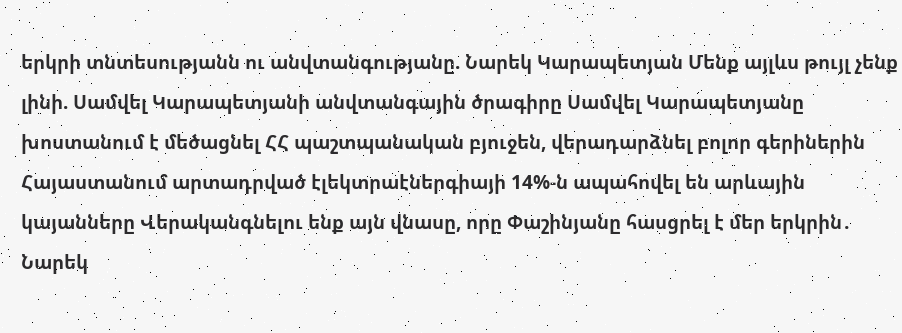երկրի տնտեսությանն ու անվտանգությանը. Նարեկ Կարապետյան Մենք այլևս թույլ չենք լինի. Սամվել Կարապետյանի անվտանգային ծրագիրը Սամվել Կարապետյանը խոստանում է մեծացնել ՀՀ պաշտպանական բյուջեն, վերադարձնել բոլոր գերիներին Հայաստանում արտադրված էլեկտրաէներգիայի 14%-ն ապահովել են արևային կայանները Վերականգնելու ենք այն վնասը, որը Փաշինյանը հասցրել է մեր երկրին․ Նարեկ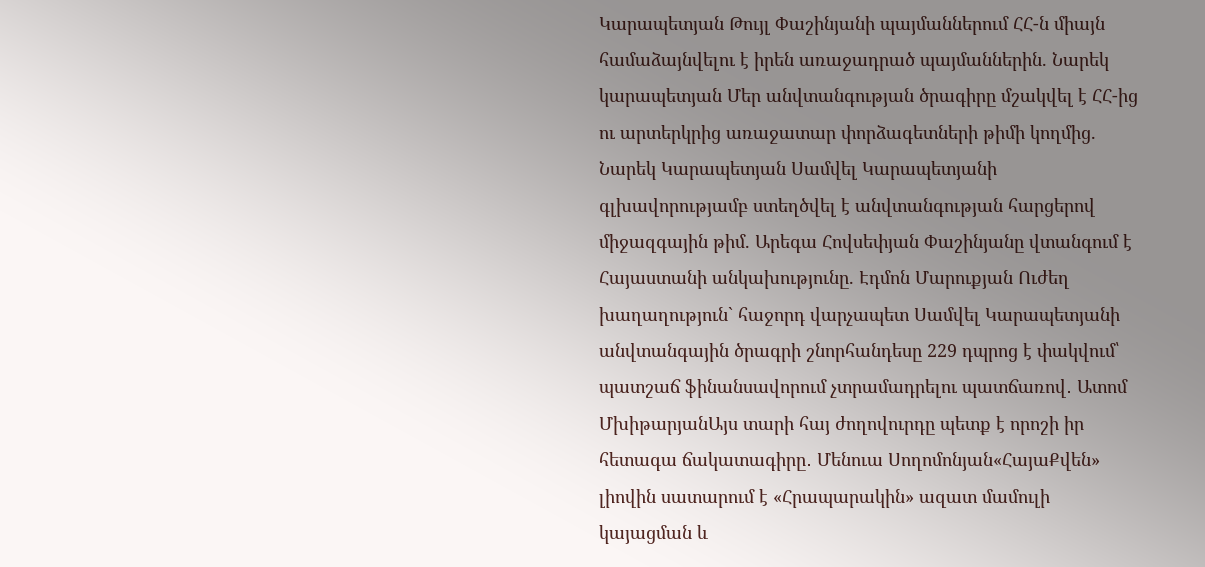Կարապետյան Թույլ Փաշինյանի պայմաններում ՀՀ-ն միայն համաձայնվելու է իրեն առաջադրած պայմաններին. Նարեկ կարապետյան Մեր անվտանգության ծրագիրը մշակվել է ՀՀ-ից ու արտերկրից առաջատար փորձագետների թիմի կողմից. Նարեկ Կարապետյան Սամվել Կարապետյանի գլխավորությամբ ստեղծվել է անվտանգության հարցերով միջազգային թիմ. Արեգա Հովսեփյան Փաշինյանը վտանգում է Հայաստանի անկախությունը. Էդմոն Մարուքյան Ուժեղ խաղաղություն` հաջորդ վարչապետ Սամվել Կարապետյանի անվտանգային ծրագրի շնորհանդեսը 229 դպրոց է փակվում՝ պատշաճ ֆինանսավորում չտրամադրելու պատճառով․ Ատոմ ՄխիթարյանԱյս տարի հայ ժողովուրդը պետք է որոշի իր հետագա ճակատագիրը․ Մենուա Սողոմոնյան«ՀայաՔվեն» լիովին սատարում է «Հրապարակին» ազատ մամուլի կայացման և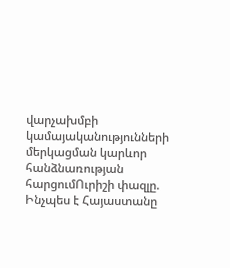վարչախմբի կամայականությունների մերկացման կարևոր հանձնառության հարցումՈւրիշի փազլը. Ինչպես է Հայաստանը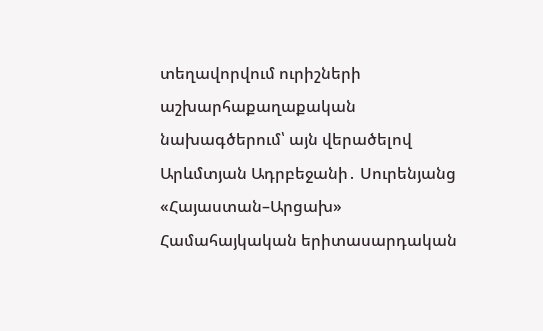տեղավորվում ուրիշների աշխարհաքաղաքական նախագծերում՝ այն վերածելով Արևմտյան Ադրբեջանի․ Սուրենյանց «Հայաստան–Արցախ» Համահայկական երիտասարդական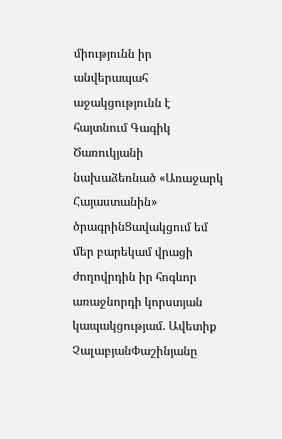միությունն իր անվերապահ աջակցությունն է հայտնում Գագիկ Ծառուկյանի նախաձեռնած «Առաջարկ Հայաստանին» ծրագրինՑավակցում եմ մեր բարեկամ վրացի ժողովրդին իր հոգևոր առաջնորդի կորստյան կապակցությամ. Ավետիք ՉալաբյանՓաշինյանը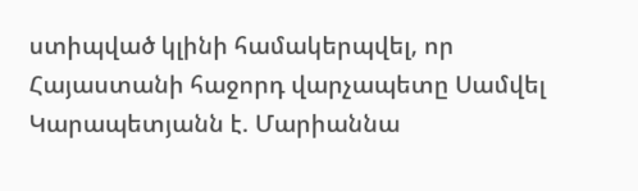ստիպված կլինի համակերպվել, որ Հայաստանի հաջորդ վարչապետը Սամվել Կարապետյանն է. Մարիաննա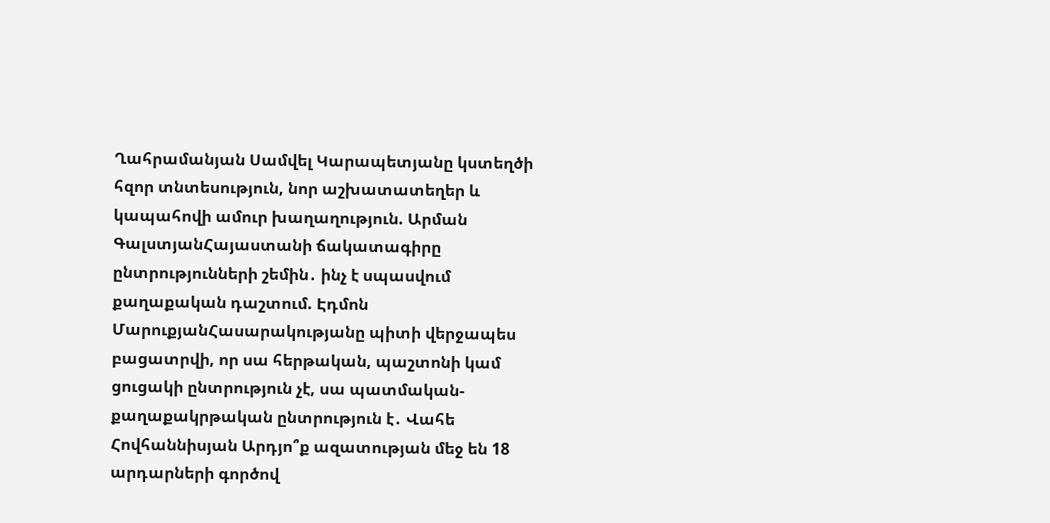Ղահրամանյան Սամվել Կարապետյանը կստեղծի հզոր տնտեսություն, նոր աշխատատեղեր և կապահովի ամուր խաղաղություն. Արման ԳալստյանՀայաստանի ճակատագիրը ընտրությունների շեմին․ ինչ է սպասվում քաղաքական դաշտում. Էդմոն ՄարուքյանՀասարակությանը պիտի վերջապես բացատրվի, որ սա հերթական, պաշտոնի կամ ցուցակի ընտրություն չէ, սա պատմական- քաղաքակրթական ընտրություն է․ Վահե Հովհաննիսյան Արդյո՞ք ազատության մեջ են 18 արդարների գործով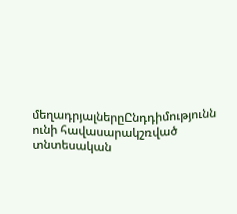մեղադրյալներըԸնդդիմությունն ունի հավասարակշռված տնտեսական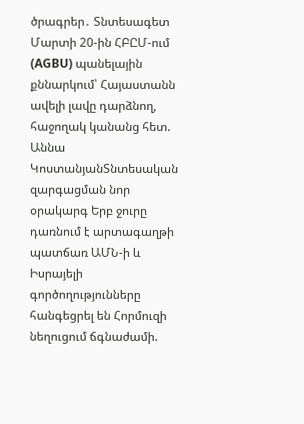ծրագրեր․ Տնտեսագետ Մարտի 20-ին ՀԲԸՄ-ում (AGBU) պանելային քննարկում՝ Հայաստանն ավելի լավը դարձնող, հաջողակ կանանց հետ. Աննա ԿոստանյանՏնտեսական զարգացման նոր օրակարգ Երբ ջուրը դառնում է արտագաղթի պատճառ ԱՄՆ-ի և Իսրայելի գործողությունները հանգեցրել են Հորմուզի նեղուցում ճգնաժամի.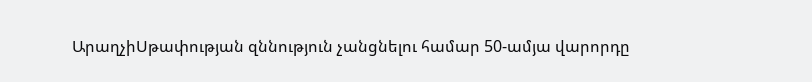ԱրաղչիՍթափության զննություն չանցնելու համար 50-ամյա վարորդը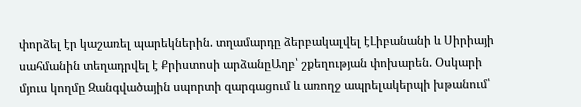փորձել էր կաշառել պարեկներին. տղամարդը ձերբակալվել էԼիբանանի և Սիրիայի սահմանին տեղադրվել է Քրիստոսի արձանըԱղբ՝ շքեղության փոխարեն. Օսկարի մյուս կողմը Զանգվածային սպորտի զարգացում և առողջ ապրելակերպի խթանում՝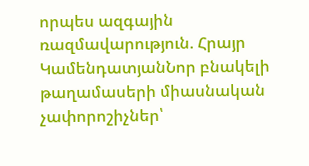որպես ազգային ռազմավարություն. Հրայր ԿամենդատյանՆոր բնակելի թաղամասերի միասնական չափորոշիչներ՝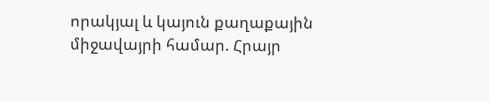որակյալ և կայուն քաղաքային միջավայրի համար. Հրայր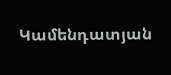Կամենդատյան